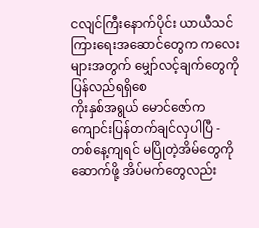ငလျင်ကြီးနောက်ပိုင်း ယာယီသင်ကြားရေးအဆောင်တွေက ကလေးများအတွက် မျှော်လင့်ချက်တွေကို ပြန်လည်ရရှိစေ
ကိုးနှစ်အရွယ် မောင်ဇော်က ကျောင်းပြန်တက်ချင်လှပါပြီ - တစ်နေ့ကျရင် မပြိုတဲ့အိမ်တွေကို ဆောက်ဖို့ အိပ်မက်တွေလည်း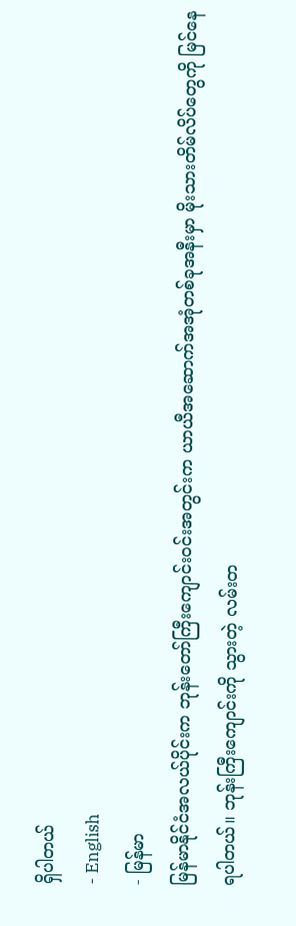ရှိပါတယ်
- English
- မြန်မာ
မြန်မာနိုင်ငံအလယ်ပိုင်းက ဘုန်းတော်ကြီးကျောင်းဝင်းအတွင်းက ယာယီအဆောက်အအုံတစ်ခုအနီးမှာ မိုးသားတိမ်လိပ်တွေကို မြင်နေရပါတယ်။ ဘုန်းကြီးကျောင်းကို သွားတဲ့ လမ်းတ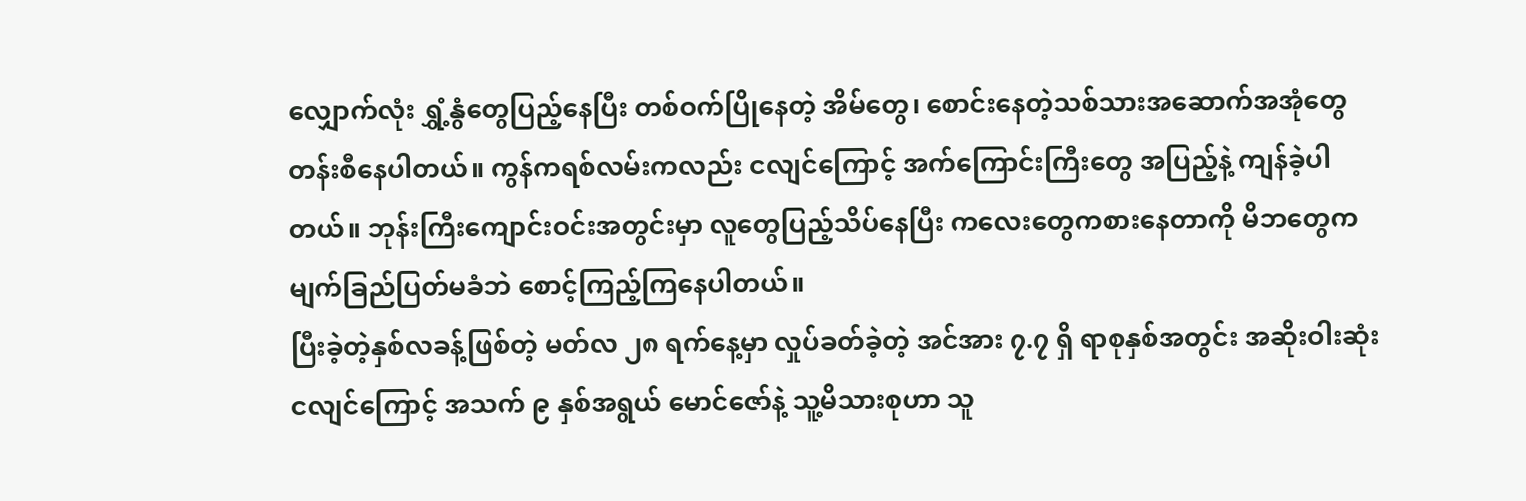လျှောက်လုံး ရွှံ့နွံတွေပြည့်နေပြီး တစ်ဝက်ပြိုနေတဲ့ အိမ်တွေ၊ စောင်းနေတဲ့သစ်သားအဆောက်အအုံတွေ တန်းစီနေပါတယ်။ ကွန်ကရစ်လမ်းကလည်း ငလျင်ကြောင့် အက်ကြောင်းကြီးတွေ အပြည့်နဲ့ ကျန်ခဲ့ပါတယ်။ ဘုန်းကြီးကျောင်းဝင်းအတွင်းမှာ လူတွေပြည့်သိပ်နေပြီး ကလေးတွေကစားနေတာကို မိဘတွေက မျက်ခြည်ပြတ်မခံဘဲ စောင့်ကြည့်ကြနေပါတယ်။
ပြီးခဲ့တဲ့နှစ်လခန့်ဖြစ်တဲ့ မတ်လ ၂၈ ရက်နေ့မှာ လှုပ်ခတ်ခဲ့တဲ့ အင်အား ၇.၇ ရှိ ရာစုနှစ်အတွင်း အဆိုးဝါးဆုံးငလျင်ကြောင့် အသက် ၉ နှစ်အရွယ် မောင်ဇော်နဲ့ သူ့မိသားစုဟာ သူ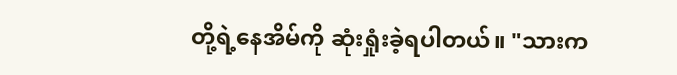တို့ရဲ့နေအိမ်ကို ဆုံးရှုံးခဲ့ရပါတယ်။ "သားက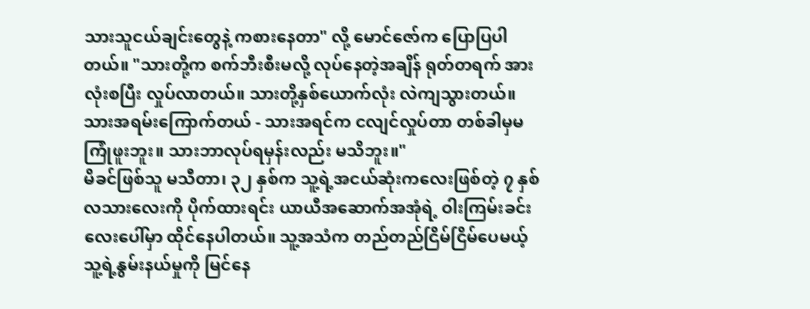သားသူငယ်ချင်းတွေနဲ့ ကစားနေတာ" လို့ မောင်ဇော်က ပြောပြပါတယ်။ "သားတို့က စက်ဘီးစီးမလို့ လုပ်နေတဲ့အချိန် ရုတ်တရက် အားလုံးစပြီး လှုပ်လာတယ်။ သားတို့နှစ်ယောက်လုံး လဲကျသွားတယ်။ သားအရမ်းကြောက်တယ် - သားအရင်က ငလျင်လှုပ်တာ တစ်ခါမှမကြုံဖူးဘူး။ သားဘာလုပ်ရမှန်းလည်း မသိဘူး။"
မိခင်ဖြစ်သူ မသီတာ၊ ၃၂ နှစ်က သူ့ရဲ့အငယ်ဆုံးကလေးဖြစ်တဲ့ ၇ နှစ်လသားလေးကို ပိုက်ထားရင်း ယာယီအဆောက်အအုံရဲ့ ဝါးကြမ်းခင်းလေးပေါ်မှာ ထိုင်နေပါတယ်။ သူ့အသံက တည်တည်ငြိမ်ငြိမ်ပေမယ့် သူ့ရဲ့နွမ်းနယ်မှုကို မြင်နေ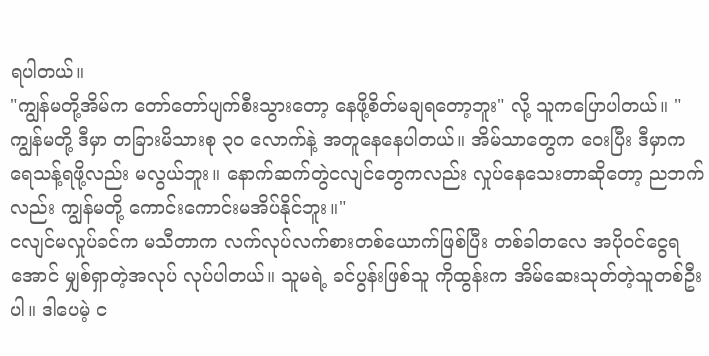ရပါတယ်။
"ကျွန်မတို့အိမ်က တော်တော်ပျက်စီးသွားတော့ နေဖို့စိတ်မချရတော့ဘူး" လို့ သူကပြောပါတယ်။ "ကျွန်မတို့ ဒီမှာ တခြားမိသားစု ၃၀ လောက်နဲ့ အတူနေနေပါတယ်။ အိမ်သာတွေက ဝေးပြီး ဒီမှာက ရေသန့်ရဖို့လည်း မလွယ်ဘူး။ နောက်ဆက်တွဲငလျင်တွေကလည်း လှုပ်နေသေးတာဆိုတော့ ညဘက်လည်း ကျွန်မတို့ ကောင်းကောင်းမအိပ်နိုင်ဘူး။"
ငလျင်မလှုပ်ခင်က မသီတာက လက်လုပ်လက်စားတစ်ယောက်ဖြစ်ပြီး တစ်ခါတလေ အပိုဝင်ငွေရအောင် မျှစ်ရှာတဲ့အလုပ် လုပ်ပါတယ်။ သူမရဲ့ ခင်ပွန်းဖြစ်သူ ကိုထွန်းက အိမ်ဆေးသုတ်တဲ့သူတစ်ဦးပါ။ ဒါပေမဲ့ င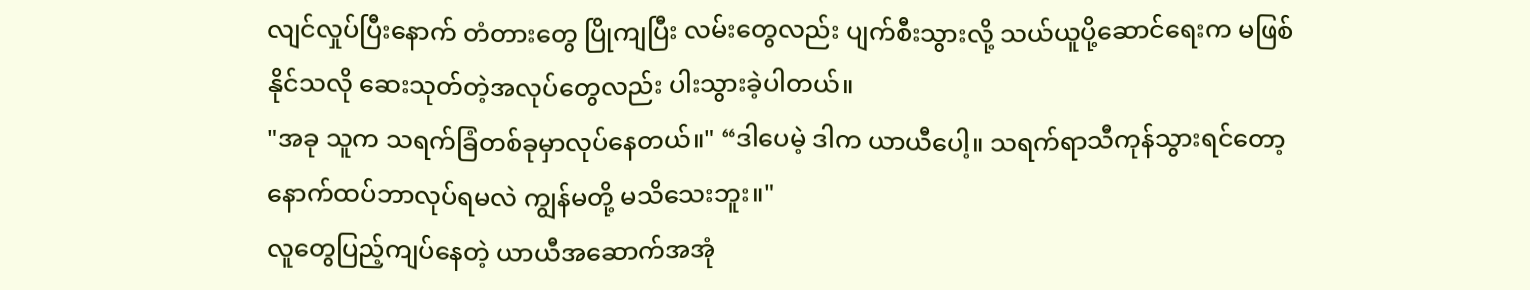လျင်လှုပ်ပြီးနောက် တံတားတွေ ပြိုကျပြီး လမ်းတွေလည်း ပျက်စီးသွားလို့ သယ်ယူပို့ဆောင်ရေးက မဖြစ်နိုင်သလို ဆေးသုတ်တဲ့အလုပ်တွေလည်း ပါးသွားခဲ့ပါတယ်။
"အခု သူက သရက်ခြံတစ်ခုမှာလုပ်နေတယ်။" “ဒါပေမဲ့ ဒါက ယာယီပေါ့။ သရက်ရာသီကုန်သွားရင်တော့ နောက်ထပ်ဘာလုပ်ရမလဲ ကျွန်မတို့ မသိသေးဘူး။"
လူတွေပြည့်ကျပ်နေတဲ့ ယာယီအဆောက်အအုံ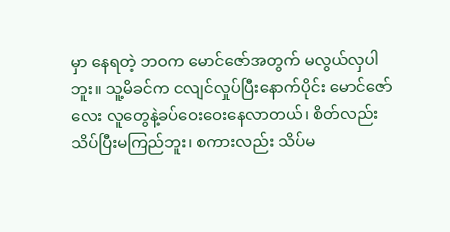မှာ နေရတဲ့ ဘဝက မောင်ဇော်အတွက် မလွယ်လှပါဘူး။ သူ့မိခင်က ငလျင်လှုပ်ပြီးနောက်ပိုင်း မောင်ဇော်လေး လူတွေနဲ့ခပ်ဝေးဝေးနေလာတယ်၊ စိတ်လည်း သိပ်ပြီးမကြည်ဘူး၊ စကားလည်း သိပ်မ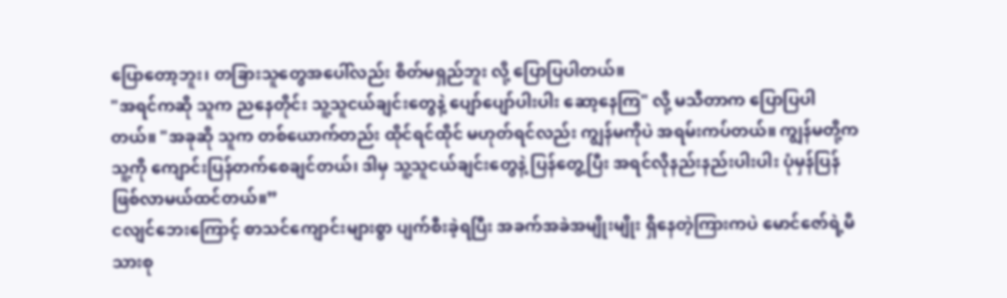ပြောတော့ဘူး၊ တခြားသူတွေအပေါ်လည်း စိတ်မရှည်ဘူး လို့ ပြောပြပါတယ်။
"အရင်ကဆို သူက ညနေတိုင်း သူ့သူငယ်ချင်းတွေနဲ့ ပျော်ပျော်ပါးပါး ဆော့နေကြ" လို့ မသီတာက ပြောပြပါတယ်။ "အခုဆို သူက တစ်ယောက်တည်း ထိုင်ရင်ထိုင် မဟုတ်ရင်လည်း ကျွန်မကိုပဲ အရမ်းကပ်တယ်။ ကျွန်မတို့က သူ့ကို ကျောင်းပြန်တက်စေချင်တယ်၊ ဒါမှ သူ့သူငယ်ချင်းတွေနဲ့ ပြန်တွေ့ပြီး အရင်လိုနည်းနည်းပါးပါး ပုံမှန်ပြန်ဖြစ်လာမယ်ထင်တယ်။”
ငလျင်ဘေးကြောင့် စာသင်ကျောင်းများစွာ ပျက်စီးခဲ့ရပြီး အခက်အခဲအမျိုးမျိုး ရှိနေတဲ့ကြားကပဲ မောင်ဇော်ရဲ့မိသားစု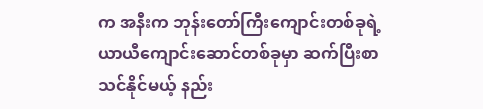က အနီးက ဘုန်းတော်ကြီးကျောင်းတစ်ခုရဲ့ ယာယီကျောင်းဆောင်တစ်ခုမှာ ဆက်ပြီးစာသင်နိုင်မယ့် နည်း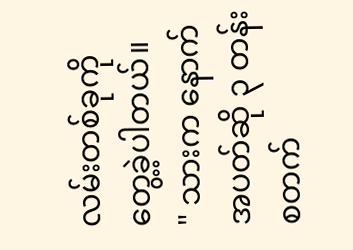လမ်းတစ်ခုကို တွေ့ခဲ့ပါတယ်။
" သားက နောက်အပတ်ဆို ၃ တန်းစတက်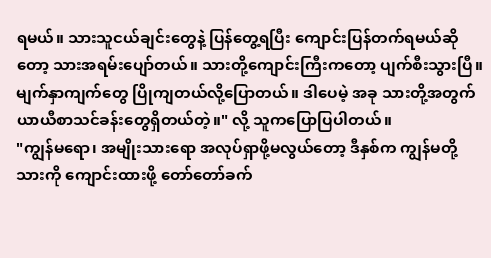ရမယ်။ သားသူငယ်ချင်းတွေနဲ့ ပြန်တွေ့ရပြီး ကျောင်းပြန်တက်ရမယ်ဆိုတော့ သားအရမ်းပျော်တယ်။ သားတို့ကျောင်းကြီးကတော့ ပျက်စီးသွားပြီ။ မျက်နှာကျက်တွေ ပြိုကျတယ်လို့ပြောတယ်။ ဒါပေမဲ့ အခု သားတို့အတွက် ယာယီစာသင်ခန်းတွေရှိတယ်တဲ့။" လို့ သူကပြောပြပါတယ်။
"ကျွန်မရော၊ အမျိုးသားရော အလုပ်ရှာဖို့မလွယ်တော့ ဒီနှစ်က ကျွန်မတို့သားကို ကျောင်းထားဖို့ တော်တော်ခက်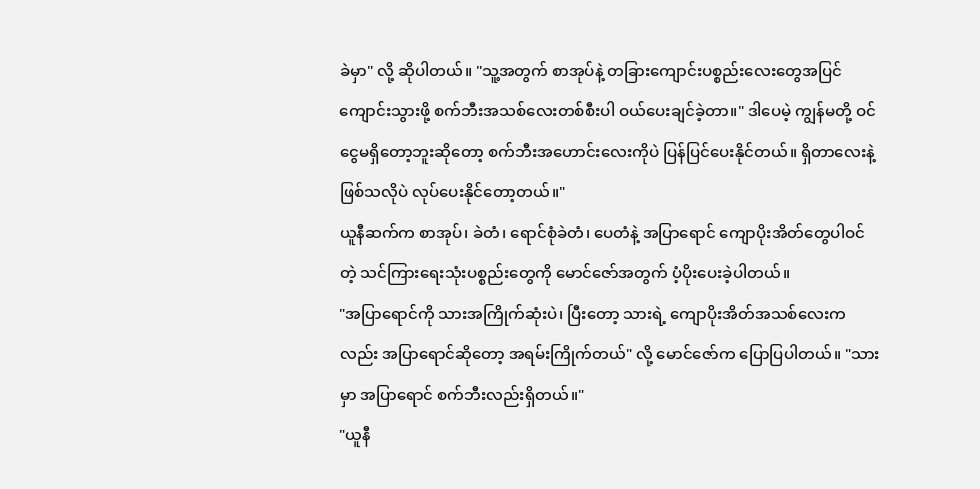ခဲမှာ" လို့ ဆိုပါတယ်။ "သူ့အတွက် စာအုပ်နဲ့ တခြားကျောင်းပစ္စည်းလေးတွေအပြင် ကျောင်းသွားဖို့ စက်ဘီးအသစ်လေးတစ်စီးပါ ဝယ်ပေးချင်ခဲ့တာ။" ဒါပေမဲ့ ကျွန်မတို့ ဝင်ငွေမရှိတော့ဘူးဆိုတော့ စက်ဘီးအဟောင်းလေးကိုပဲ ပြန်ပြင်ပေးနိုင်တယ်။ ရှိတာလေးနဲ့ ဖြစ်သလိုပဲ လုပ်ပေးနိုင်တော့တယ်။"
ယူနီဆက်က စာအုပ်၊ ခဲတံ၊ ရောင်စုံခဲတံ၊ ပေတံနဲ့ အပြာရောင် ကျောပိုးအိတ်တွေပါဝင်တဲ့ သင်ကြားရေးသုံးပစ္စည်းတွေကို မောင်ဇော်အတွက် ပံ့ပိုးပေးခဲ့ပါတယ်။
"အပြာရောင်ကို သားအကြိုက်ဆုံးပဲ၊ ပြီးတော့ သားရဲ့ ကျောပိုးအိတ်အသစ်လေးကလည်း အပြာရောင်ဆိုတော့ အရမ်းကြိုက်တယ်" လို့ မောင်ဇော်က ပြောပြပါတယ်။ "သားမှာ အပြာရောင် စက်ဘီးလည်းရှိတယ်။"
"ယူနီ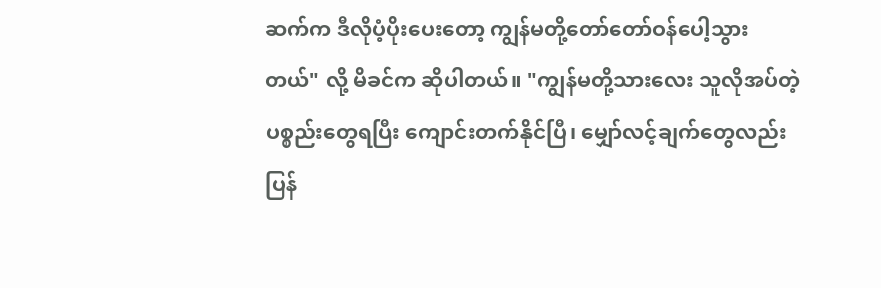ဆက်က ဒီလိုပံ့ပိုးပေးတော့ ကျွန်မတို့တော်တော်ဝန်ပေါ့သွားတယ်" လို့ မိခင်က ဆိုပါတယ်။ "ကျွန်မတို့သားလေး သူလိုအပ်တဲ့ ပစ္စည်းတွေရပြီး ကျောင်းတက်နိုင်ပြီ၊ မျှော်လင့်ချက်တွေလည်း ပြန်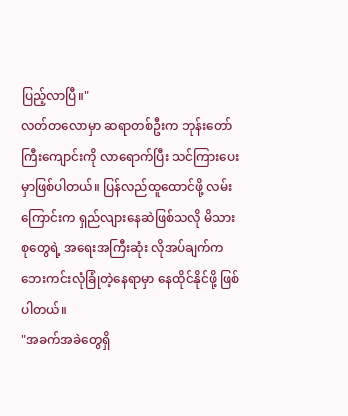ပြည့်လာပြီ။"
လတ်တလောမှာ ဆရာတစ်ဦးက ဘုန်းတော်ကြီးကျောင်းကို လာရောက်ပြီး သင်ကြားပေးမှာဖြစ်ပါတယ်။ ပြန်လည်ထူထောင်ဖို့ လမ်းကြောင်းက ရှည်လျားနေဆဲဖြစ်သလို မိသားစုတွေရဲ့ အရေးအကြီးဆုံး လိုအပ်ချက်က ဘေးကင်းလုံခြုံတဲ့နေရာမှာ နေထိုင်နိုင်ဖို့ ဖြစ်ပါတယ်။
"အခက်အခဲတွေရှိ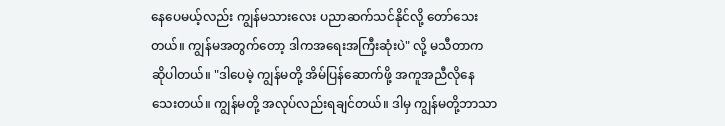နေပေမယ့်လည်း ကျွန်မသားလေး ပညာဆက်သင်နိုင်လို့ တော်သေးတယ်။ ကျွန်မအတွက်တော့ ဒါကအရေးအကြီးဆုံးပဲ" လို့ မသီတာက ဆိုပါတယ်။ "ဒါပေမဲ့ ကျွန်မတို့ အိမ်ပြန်ဆောက်ဖို့ အကူအညီလိုနေသေးတယ်။ ကျွန်မတို့ အလုပ်လည်းရချင်တယ်။ ဒါမှ ကျွန်မတို့ဘာသာ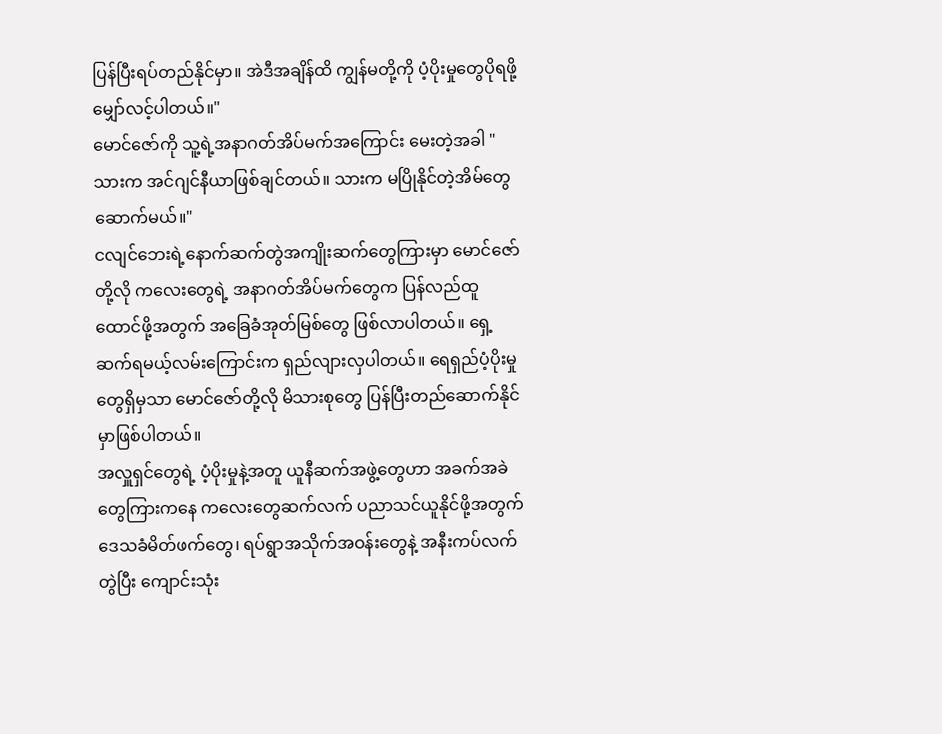ပြန်ပြီးရပ်တည်နိုင်မှာ။ အဲဒီအချိန်ထိ ကျွန်မတို့ကို ပံ့ပိုးမှုတွေပိုရဖို့ မျှော်လင့်ပါတယ်။"
မောင်ဇော်ကို သူ့ရဲ့အနာဂတ်အိပ်မက်အကြောင်း မေးတဲ့အခါ "သားက အင်ဂျင်နီယာဖြစ်ချင်တယ်။ သားက မပြိုနိုင်တဲ့အိမ်တွေ ဆောက်မယ်။"
ငလျင်ဘေးရဲ့နောက်ဆက်တွဲအကျိုးဆက်တွေကြားမှာ မောင်ဇော်တို့လို ကလေးတွေရဲ့ အနာဂတ်အိပ်မက်တွေက ပြန်လည်ထူထောင်ဖို့အတွက် အခြေခံအုတ်မြစ်တွေ ဖြစ်လာပါတယ်။ ရှေ့ဆက်ရမယ့်လမ်းကြောင်းက ရှည်လျားလှပါတယ်။ ရေရှည်ပံ့ပိုးမှုတွေရှိမှသာ မောင်ဇော်တို့လို မိသားစုတွေ ပြန်ပြီးတည်ဆောက်နိုင်မှာဖြစ်ပါတယ်။
အလှူရှင်တွေရဲ့ ပံ့ပိုးမှုနဲ့အတူ ယူနီဆက်အဖွဲ့တွေဟာ အခက်အခဲတွေကြားကနေ ကလေးတွေဆက်လက် ပညာသင်ယူနိုင်ဖို့အတွက် ဒေသခံမိတ်ဖက်တွေ၊ ရပ်ရွာအသိုက်အဝန်းတွေနဲ့ အနီးကပ်လက်တွဲပြီး ကျောင်းသုံး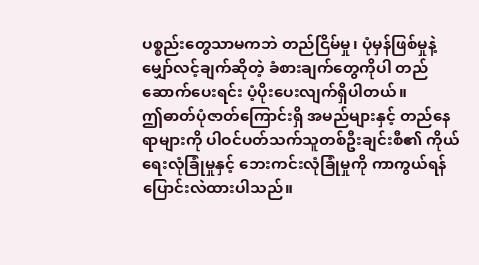ပစ္စည်းတွေသာမကဘဲ တည်ငြိမ်မှု၊ ပုံမှန်ဖြစ်မှုနဲ့ မျှော်လင့်ချက်ဆိုတဲ့ ခံစားချက်တွေကိုပါ တည်ဆောက်ပေးရင်း ပံ့ပိုးပေးလျက်ရှိပါတယ်။
ဤဓာတ်ပုံဇာတ်ကြောင်းရှိ အမည်များနှင့် တည်နေရာများကို ပါဝင်ပတ်သက်သူတစ်ဦးချင်းစီ၏ ကိုယ်ရေးလုံခြုံမှုနှင့် ဘေးကင်းလုံခြုံမှုကို ကာကွယ်ရန် ပြောင်းလဲထားပါသည်။